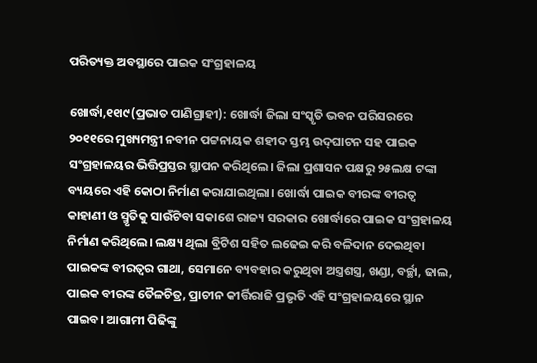ପରିତ୍ୟକ୍ତ ଅବସ୍ଥାରେ ପାଇକ ସଂଗ୍ରହାଳୟ

ଖୋର୍ଦ୍ଧା,୧୧ା୯(ପ୍ରଭାତ ପାଣିଗ୍ରାହୀ): ଖୋର୍ଦ୍ଧା ଜିଲା ସଂସ୍କୃତି ଭବନ ପରିସରରେ ୨୦୧୧ରେ ମୁଖ୍ୟମନ୍ତ୍ରୀ ନବୀନ ପଟ୍ଟନାୟକ ଶହୀଦ ସ୍ତମ୍ଭ ଉଦ୍‌ଘାଟନ ସହ ପାଇକ ସଂଗ୍ରହାଳୟର ଭିତ୍ତିପ୍ରସ୍ତର ସ୍ଥାପନ କରିଥିଲେ। ଜିଲା ପ୍ରଶାସନ ପକ୍ଷରୁ ୨୫ଲକ୍ଷ ଟଙ୍କା ବ୍ୟୟରେ ଏହି କୋଠା ନିର୍ମାଣ କରାଯାଇଥିଲା। ଖୋର୍ଦ୍ଧା ପାଇକ ବୀରଙ୍କ ବୀରତ୍ୱ କାହାଣୀ ଓ ସ୍ମୃତିକୁ ସାଉଁଟିବା ସକାଶେ ରାଜ୍ୟ ସରକାର ଖୋର୍ଦ୍ଧାରେ ପାଇକ ସଂଗ୍ରହାଳୟ ନିର୍ମାଣ କରିଥିଲେ। ଲକ୍ଷ୍ୟ ଥିଲା ବ୍ରିଟିଶ ସହିତ ଲଢେଇ କରି ବଳିଦାନ ଦେଇଥିବା ପାଇକଙ୍କ ବୀରତ୍ୱର ଗାଥା, ସେମାନେ ବ୍ୟବହାର କରୁଥିବା ଅସ୍ତ୍ରଶସ୍ତ୍ର, ଖଣ୍ଡା, ବର୍ଚ୍ଛା, ଢାଲ, ପାଇକ ବୀରଙ୍କ ତୈଳଚିତ୍ର, ପ୍ରାଚୀନ କୀର୍ତ୍ତିରାଜି ପ୍ରଭୃତି ଏହି ସଂଗ୍ରହାଳୟରେ ସ୍ଥାନ ପାଇବ। ଆଗାମୀ ପିଢିଙ୍କୁ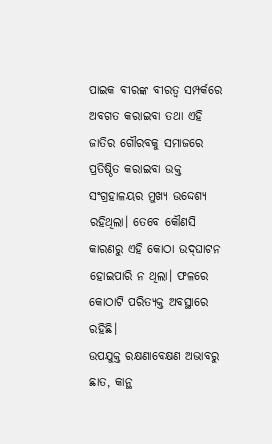ପାଇକ ବୀରଙ୍କ ବୀରତ୍ୱ ସମ୍ପର୍କରେ ଅବଗତ କରାଇବା ତଥା ଏହି ଜାତିର ଗୌରବକୁ ସମାଜରେ ପ୍ରତିଷ୍ଠିତ କରାଇବା ଉକ୍ତ ସଂଗ୍ରହାଳୟର ମୁଖ୍ୟ ଉଦ୍ଦେଶ୍ୟ ରହିଥିଲା। ତେବେ କୌଣସି କାରଣରୁ ଏହି କୋଠା ଉଦ୍‌ଘାଟନ ହୋଇପାରି ନ ଥିଲା। ଫଳରେ କୋଠାଟି ପରିତ୍ୟକ୍ତ ଅବସ୍ଥାରେ ରହିଛି।
ଉପଯୁକ୍ତ ରକ୍ଷଣାବେକ୍ଷଣ ଅଭାବରୁ ଛାତ, କାନ୍ଥ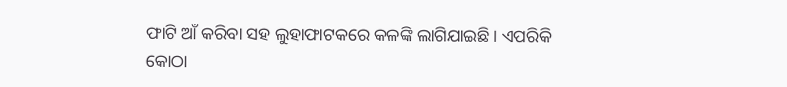ଫାଟି ଆଁ କରିବା ସହ ଲୁହାଫାଟକରେ କଳଙ୍କି ଲାଗିଯାଇଛି। ଏପରିକି କୋଠା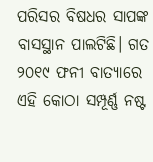ପରିସର ବିଷଧର ସାପଙ୍କ ବାସସ୍ଥାନ ପାଲଟିଛି। ଗତ ୨୦୧୯ ଫନୀ ବାତ୍ୟାରେ ଏହି କୋଠା ସମ୍ପୂର୍ଣ୍ଣ ନଷ୍ଟ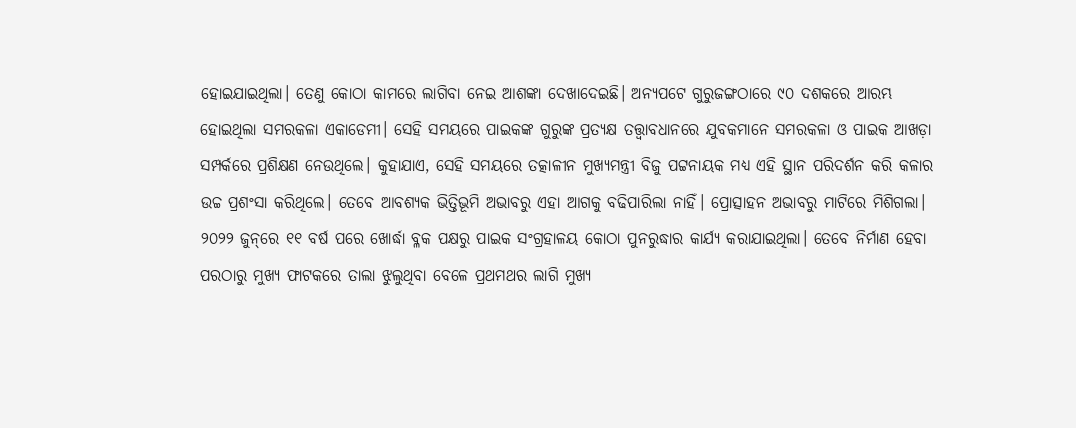ହୋଇଯାଇଥିଲା। ତେଣୁ କୋଠା କାମରେ ଲାଗିବା ନେଇ ଆଶଙ୍କା ଦେଖାଦେଇଛି। ଅନ୍ୟପଟେ ଗୁରୁଜଙ୍ଗଠାରେ ୯୦ ଦଶକରେ ଆରମ୍ଭ ହୋଇଥିଲା ସମରକଳା ଏକାଡେମୀ। ସେହି ସମୟରେ ପାଇକଙ୍କ ଗୁରୁଙ୍କ ପ୍ରତ୍ୟକ୍ଷ ତତ୍ତ୍ୱାବଧାନରେ ଯୁବକମାନେ ସମରକଳା ଓ ପାଇକ ଆଖଡ଼ା ସମ୍ପର୍କରେ ପ୍ରଶିକ୍ଷଣ ନେଉଥିଲେ। କୁହାଯାଏ, ସେହି ସମୟରେ ତତ୍କାଳୀନ ମୁଖ୍ୟମନ୍ତ୍ରୀ ବିଜୁ ପଟ୍ଟନାୟକ ମଧ୍ୟ ଏହି ସ୍ଥାନ ପରିଦର୍ଶନ କରି କଳାର ଉଚ୍ଚ ପ୍ରଶଂସା କରିଥିଲେ। ତେବେ ଆବଶ୍ୟକ ଭିତ୍ତିଭୂମି ଅଭାବରୁ ଏହା ଆଗକୁ ବଢିପାରିଲା ନାହିଁ। ପ୍ରୋତ୍ସାହନ ଅଭାବରୁ ମାଟିରେ ମିଶିଗଲା।
୨୦୨୨ ଜୁନ୍‌ରେ ୧୧ ବର୍ଷ ପରେ ଖୋର୍ଦ୍ଧା ବ୍ଳକ ପକ୍ଷରୁ ପାଇକ ସଂଗ୍ରହାଳୟ କୋଠା ପୁନରୁଦ୍ଧାର କାର୍ଯ୍ୟ କରାଯାଇଥିଲା। ତେବେ ନିର୍ମାଣ ହେବା ପରଠାରୁ ମୁଖ୍ୟ ଫାଟକରେ ତାଲା ଝୁଲୁଥିବା ବେଳେ ପ୍ରଥମଥର ଲାଗି ମୁଖ୍ୟ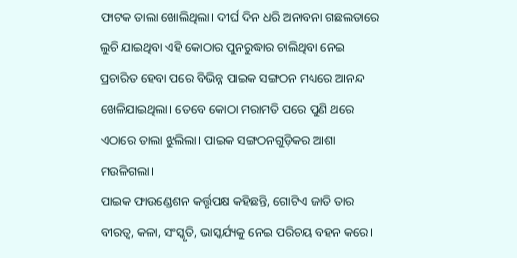ଫାଟକ ତାଲା ଖୋଲିଥିଲା। ଦୀର୍ଘ ଦିନ ଧରି ଅନାବନା ଗଛଲତାରେ ଲୁଚି ଯାଇଥିବା ଏହି କୋଠାର ପୁନରୁଦ୍ଧାର ଚାଲିଥିବା ନେଇ ପ୍ରଚାରିତ ହେବା ପରେ ବିଭିନ୍ନ ପାଇକ ସଙ୍ଗଠନ ମଧ୍ୟରେ ଆନନ୍ଦ ଖେଳିଯାଇଥିଲା। ତେବେ କୋଠା ମରାମତି ପରେ ପୁଣି ଥରେ ଏଠାରେ ତାଲା ଝୁଲିଲା। ପାଇକ ସଙ୍ଗଠନଗୁଡ଼ିକର ଆଶା ମଉଳିଗଲା।
ପାଇକ ଫାଉଣ୍ଡେଶନ କର୍ତ୍ତୃପକ୍ଷ କହିଛନ୍ତି, ଗୋଟିଏ ଜାତି ତାର ବୀରତ୍ୱ, କଳା, ସଂସ୍କୃତି, ଭାସ୍କର୍ଯ୍ୟକୁ ନେଇ ପରିଚୟ ବହନ କରେ।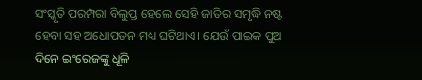ସଂସ୍କୃତି ପରମ୍ପରା ବିଲୁପ୍ତ ହେଲେ ସେହି ଜାତିର ସମୃଦ୍ଧି ନଷ୍ଟ ହେବା ସହ ଅଧୋପତନ ମଧ୍ୟ ଘଟିଥାଏ। ଯେଉଁ ପାଇକ ପୁଅ ଦିନେ ଇଂରେଜଙ୍କୁ ଧୂଳି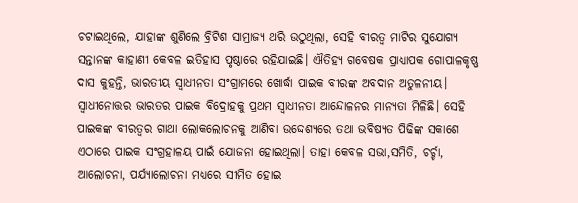ଚଟାଇଥିଲେ, ଯାହାଙ୍କ ଶୁଣିଲେ ବ୍ରିଟିଶ ସାମ୍ରାଜ୍ୟ ଥରି ଉଠୁଥିଲା, ସେହି ବୀରତ୍ୱ ମାଟିର ସୁଯୋଗ୍ୟ ସନ୍ତାନଙ୍କ କାହାଣୀ କେବଳ ଇତିହାସ ପୃଷ୍ଠାରେ ରହିଯାଇଛି। ଐତିହ୍ୟ ଗବେଷକ ପ୍ରାଧ୍ୟାପକ ଗୋପାଳକୃଷ୍ଣ ଦାସ କୁହନ୍ତି, ଭାରତୀୟ ସ୍ବାଧୀନତା ସଂଗ୍ରାମରେ ଖୋର୍ଦ୍ଧା ପାଇକ ବୀରଙ୍କ ଅବଦାନ ଅତୁଳନୀୟ। ସ୍ବାଧୀନୋତ୍ତର ଭାରତର ପାଇକ ବିଦ୍ରୋହକୁ ପ୍ରଥମ ସ୍ବାଧୀନତା ଆନ୍ଦୋଳନର ମାନ୍ୟତା ମିଳିଛି। ସେହି ପାଇକଙ୍କ ବୀରତ୍ୱର ଗାଥା ଲୋକଲୋଚନକୁ ଆଣିବା ଉଦ୍ଦେଶ୍ୟରେ ତଥା ଭବିଷ୍ୟତ ପିଢିଙ୍କ ସକାଶେ ଏଠାରେ ପାଇକ ସଂଗ୍ରହାଳୟ ପାଇଁ ଯୋଜନା ହୋଇଥିଲା। ତାହା କେବଳ ସଭା,ସମିତି, ଚର୍ଚ୍ଚା, ଆଲୋଚନା, ପର୍ଯ୍ୟାଲୋଚନା ମଧ୍ୟରେ ସୀମିତ ହୋଇ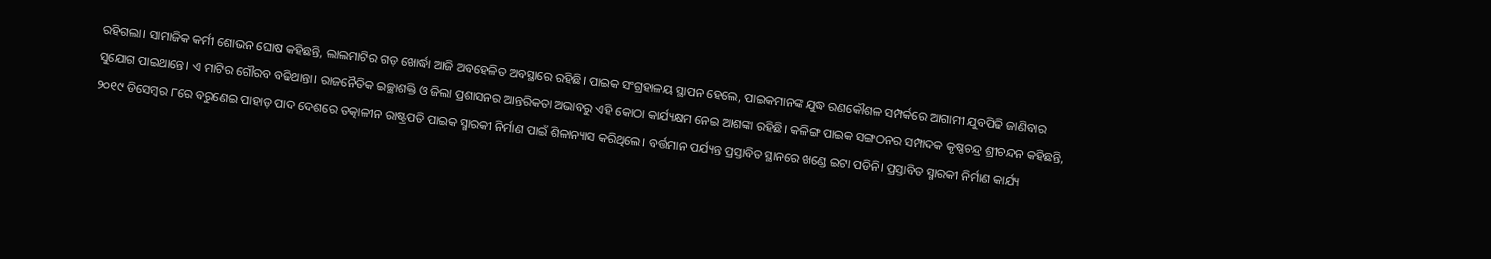ରହିଗଲା। ସାମାଜିକ କର୍ମୀ ଶୋଭନ ଘୋଷ କହିଛନ୍ତି, ଲାଲମାଟିର ଗଡ଼ ଖୋର୍ଦ୍ଧା ଆଜି ଅବହେଳିତ ଅବସ୍ଥାରେ ରହିଛି। ପାଇକ ସଂଗ୍ରହାଳୟ ସ୍ଥାପନ ହେଲେ, ପାଇକମାନଙ୍କ ଯୁଦ୍ଧ ରଣକୌଶଳ ସମ୍ପର୍କରେ ଆଗାମୀ ଯୁବପିଢି ଜାଣିବାର ସୁଯୋଗ ପାଇଥାନ୍ତେ। ଏ ମାଟିର ଗୌରବ ବଢିଥାନ୍ତା। ରାଜନୈତିକ ଇଚ୍ଛାଶକ୍ତି ଓ ଜିଲା ପ୍ରଶାସନର ଆନ୍ତରିକତା ଅଭାବରୁ ଏହି କୋଠା କାର୍ଯ୍ୟକ୍ଷମ ନେଇ ଆଶଙ୍କା ରହିଛି। କଳିଙ୍ଗ ପାଇକ ସଙ୍ଗଠନର ସମ୍ପାଦକ କୃଷ୍ଣଚନ୍ଦ୍ର ଶ୍ରୀଚନ୍ଦନ କହିଛନ୍ତି, ୨୦୧୯ ଡିସେମ୍ବର ୮ରେ ବରୁଣେଇ ପାହାଡ଼ ପାଦ ଦେଶରେ ତତ୍କାଳୀନ ରାଷ୍ଟ୍ରପତି ପାଇକ ସ୍ମାରକୀ ନିର୍ମାଣ ପାଇଁ ଶିଳାନ୍ୟାସ କରିଥିଲେ। ବର୍ତ୍ତମାନ ପର୍ଯ୍ୟନ୍ତ ପ୍ରସ୍ତାବିତ ସ୍ଥାନରେ ଖଣ୍ଡେ ଇଟା ପଡିନି। ପ୍ରସ୍ତାବିତ ସ୍ମାରକୀ ନିର୍ମାଣ କାର୍ଯ୍ୟ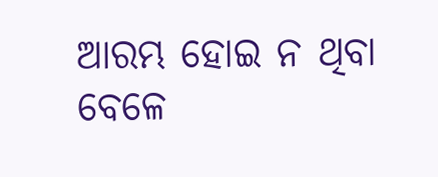ଆରମ୍ଭ ହୋଇ ନ ଥିବା ବେଳେ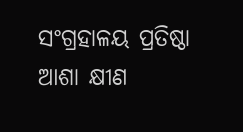ସଂଗ୍ରହାଳୟ ପ୍ରତିଷ୍ଠା ଆଶା କ୍ଷୀଣ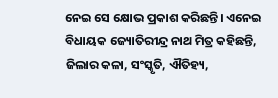ନେଇ ସେ କ୍ଷୋଭ ପ୍ରକାଶ କରିଛନ୍ତି। ଏନେଇ ବିଧାୟକ ଜ୍ୟୋତିରୀନ୍ଦ୍ର ନାଥ ମିତ୍ର କହିଛନ୍ତି, ଜିଲାର କଳା, ସଂସ୍କୃତି, ଐତିହ୍ୟ,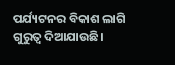ପର୍ଯ୍ୟଟନର ବିକାଶ ଲାଗି ଗୁରୁତ୍ୱ ଦିଆଯାଉଛି।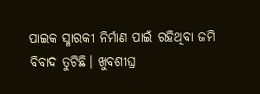ପାଇକ ସ୍ମାରକୀ ନିର୍ମାଣ ପାଇଁ ରହିଥିବା ଜମି ବିବାଦ ତୁଟିଛି। ଖୁବଶୀଘ୍ର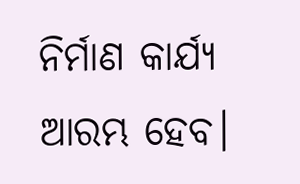ନିର୍ମାଣ କାର୍ଯ୍ୟ ଆରମ୍ଭ ହେବ।